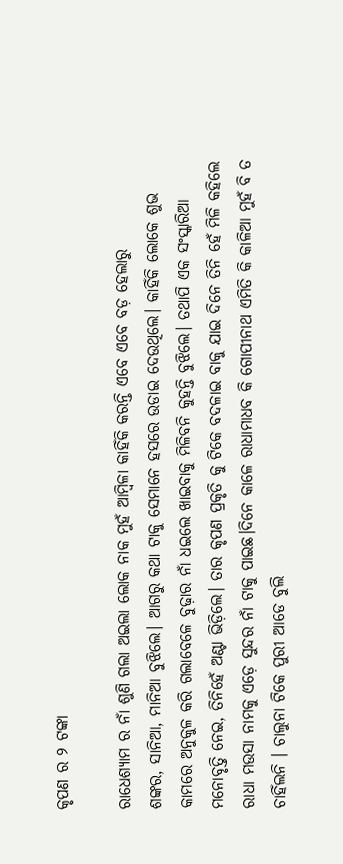କୃପଣ ର ୨ ଟଙ୍କା

ରାଧେଶ୍ୟାମ ର ନାଁ ଶୁଣି ଗଲା ଅଇଲା ଲୋକ ନାକ ମୁହଁ ଆମ୍ବିଳା କାହିଁକି କରନ୍ତି ଏବେ ଏବେ ବଡ଼ ହେଲାରୁ
ଶଙ୍କର, ସାନିଆ, ମାନିଆ ବୁଝିଲେ। ଆଗରୁ କଥା ଟାକୁ ସେମାନେ ହସରେ ଉଡାଇ ଦେଉଥିଲେ। କାହିଁକି ଲୋକେ ଶୁଭ କାମରେ ଅନୁକୁଳ କରି ଗଲାବେଳେ ବୁଢ଼ାର ନାଁ ଧଇଲେ ଖାଇବାକୁ ମିଳିବନି କୁହନ୍ତି ବୁଝିଲେ। ତଥାପି ଏକ ସଂସ୍କାରିଆ ମନୋବୃତ୍ତି ନେଇ, ତିନିହେଁ ଅଣ୍ଟା ଭିଡ଼ିଲେ। ତାର କୃପଣ ପ୍ରକୃତି କୁ ଟିକେ ବଦଳାଇ ବାକୁ ଯାଇ ଦିନେ ତିନି ହେଁ ମିଳି କହିଲେ ରାଧା ମଉସା ନାମକୁ ଏଡ଼େ ସୁନ୍ଦର ନାଁ ଟାକୁ ପାଇଛ।ଦିନେ କାଳେ ରାଧାମାଧବ କି ଗୋପୀନାଥ ଏମିତି କି କାଳିଆ ମୁହଁ ବି ତ ଚାହିଁଲନି । ଚାଲୁନା ଟିକେ ପୁରୀ ଆଡେ ବୁଲି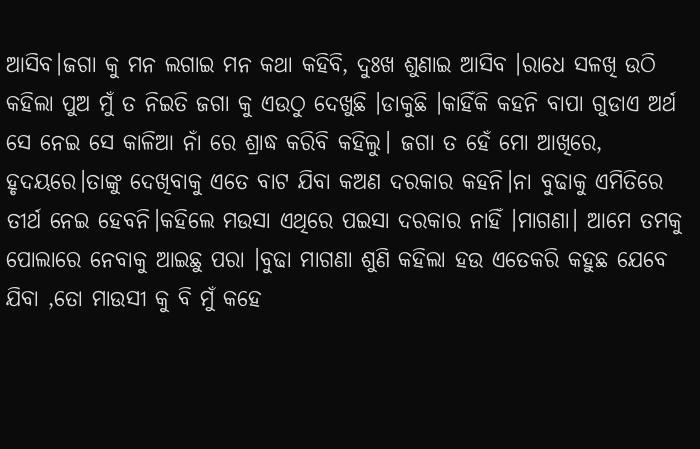ଆସିବ।ଜଗା କୁ ମନ ଲଗାଇ ମନ କଥା କହିବି, ଦୁଃଖ ଶୁଣାଇ ଆସିବ ।ରାଧେ ସଳଖି ଉଠି କହିଲା ପୁଅ ମୁଁ ତ ନିଇତି ଜଗା କୁ ଏଉଠୁ ଦେଖୁଛି ।ଡାକୁଛି ।କାହିଁକି କହନି ବାପା ଗୁଡାଏ ଅର୍ଥ ସେ ନେଇ ସେ କାଳିଆ ନାଁ ରେ ଶ୍ରାଦ୍ଧ କରିବି କହିଲୁ। ଜଗା ତ ହେଁ ମୋ ଆଖିରେ, ହୃଦୟରେ।ତାଙ୍କୁ ଦେଖିବାକୁ ଏତେ ବାଟ ଯିବା କଅଣ ଦରକାର କହନି।ନା ବୁଢାକୁ ଏମିତିରେ ତୀର୍ଥ ନେଇ ହେବନି।କହିଲେ ମଉସା ଏଥିରେ ପଇସା ଦରକାର ନାହିଁ ।ମାଗଣା। ଆମେ ତମକୁ ପୋଲାରେ ନେବାକୁ ଆଇଛୁ ପରା ।ବୁଢା ମାଗଣା ଶୁଣି କହିଲା ହଉ ଏତେକରି କହୁଛ ଯେବେ ଯିବା ,ତୋ ମାଉସୀ କୁ ବି ମୁଁ କହେ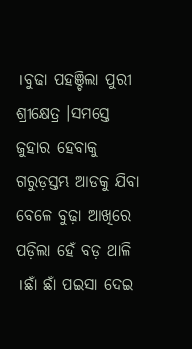।ବୁଢା ପହଞ୍ଚିଲା ପୁରୀ ଶ୍ରୀକ୍ଷେତ୍ର ।ସମସ୍ତେ ଜୁହାର ହେବାକୁ ଗରୁଡ଼ସ୍ତମ୍ଭ ଆଡକୁ ଯିବା ବେଳେ ବୁଢ଼ା ଆଖିରେ ପଡ଼ିଲା ହେଁ ବଡ଼ ଥାଳି ।ଛାଁ ଛାଁ ପଇସା ଦେଇ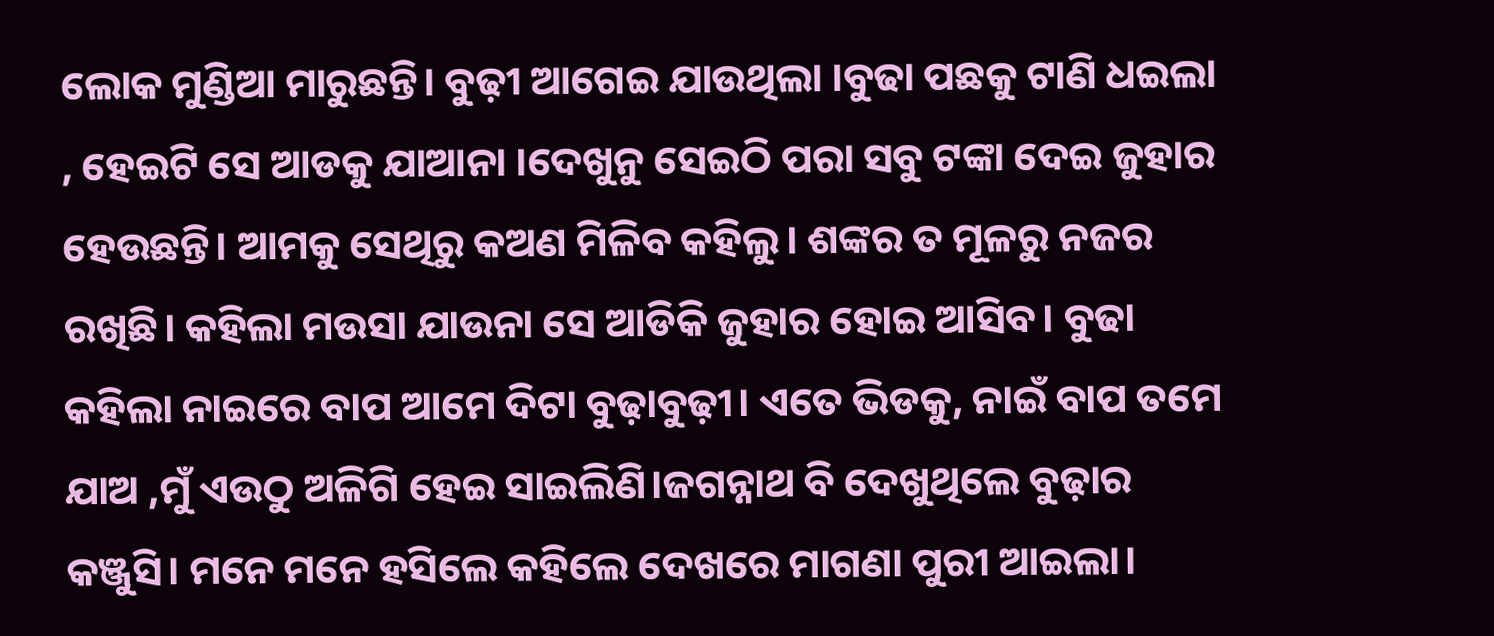ଲୋକ ମୁଣ୍ଡିଆ ମାରୁଛନ୍ତି। ବୁଢ଼ୀ ଆଗେଇ ଯାଉଥିଲା ।ବୁଢା ପଛକୁ ଟାଣି ଧଇଲା , ହେଇଟି ସେ ଆଡକୁ ଯାଆନା ।ଦେଖୁନୁ ସେଇଠି ପରା ସବୁ ଟଙ୍କା ଦେଇ ଜୁହାର ହେଉଛନ୍ତି। ଆମକୁ ସେଥିରୁ କଅଣ ମିଳିବ କହିଲୁ। ଶଙ୍କର ତ ମୂଳରୁ ନଜର ରଖିଛି। କହିଲା ମଉସା ଯାଉନା ସେ ଆଡିକି ଜୁହାର ହୋଇ ଆସିବ। ବୁଢା କହିଲା ନାଇରେ ବାପ ଆମେ ଦିଟା ବୁଢ଼ାବୁଢ଼ୀ। ଏତେ ଭିଡକୁ, ନାଇଁ ବାପ ତମେ ଯାଅ ,ମୁଁ ଏଉଠୁ ଅଳିଗି ହେଇ ସାଇଲିଣି।ଜଗନ୍ନାଥ ବି ଦେଖୁଥିଲେ ବୁଢ଼ାର କଞ୍ଜୁସି। ମନେ ମନେ ହସିଲେ କହିଲେ ଦେଖରେ ମାଗଣା ପୁରୀ ଆଇଲା।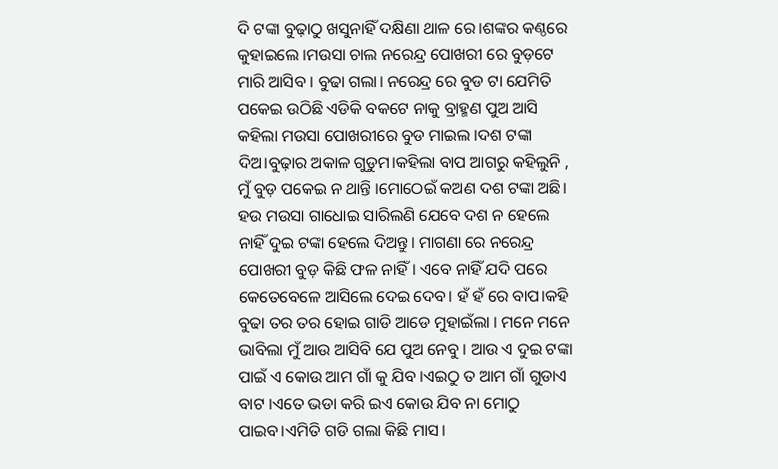ଦି ଟଙ୍କା ବୁଢ଼ାଠୁ ଖସୁନାହିଁ ଦକ୍ଷିଣା ଥାଳ ରେ।ଶଙ୍କର କଣ୍ଠରେ କୁହାଇଲେ ।ମଉସା ଚାଲ ନରେନ୍ଦ୍ର ପୋଖରୀ ରେ ବୁଡ଼ଟେ ମାରି ଆସିବ । ବୁଢା ଗଲା। ନରେନ୍ଦ୍ର ରେ ବୁଡ ଟା ଯେମିତି ପକେଇ ଉଠିଛି ଏଡିକି ବକଟେ ନାକୁ ବ୍ରାହ୍ମଣ ପୁଅ ଆସି କହିଲା ମଉସା ପୋଖରୀରେ ବୁଡ ମାଇଲ ।ଦଶ ଟଙ୍କା ଦିଅ।ବୁଢ଼ାର ଅକାଳ ଗୁଡୁମ।କହିଲା ବାପ ଆଗରୁ କହିଲୁନି , ମୁଁ ବୁଡ଼ ପକେଇ ନ ଥାନ୍ତି ।ମୋଠେଇଁ କଅଣ ଦଶ ଟଙ୍କା ଅଛି। ହଉ ମଉସା ଗାଧୋଇ ସାରିଲଣି ଯେବେ ଦଶ ନ ହେଲେ ନାହିଁ ଦୁଇ ଟଙ୍କା ହେଲେ ଦିଅନ୍ତୁ। ମାଗଣା ରେ ନରେନ୍ଦ୍ର ପୋଖରୀ ବୁଡ଼ କିଛି ଫଳ ନାହିଁ। ଏବେ ନାହିଁ ଯଦି ପରେ କେତେବେଳେ ଆସିଲେ ଦେଇ ଦେବ। ହଁ ହଁ ରେ ବାପ।କହି ବୁଢା ତର ତର ହୋଇ ଗାଡି ଆଡେ ମୁହାଇଁଲା । ମନେ ମନେ ଭାବିଲା ମୁଁ ଆଉ ଆସିବି ଯେ ପୁଅ ନେବୁ । ଆଉ ଏ ଦୁଇ ଟଙ୍କା ପାଇଁ ଏ କୋଉ ଆମ ଗାଁ କୁ ଯିବ ।ଏଇଠୁ ତ ଆମ ଗାଁ ଗୁଡାଏ ବାଟ ।ଏତେ ଭଡା କରି ଇଏ କୋଉ ଯିବ ନା ମୋଠୁ ପାଇବ।ଏମିତି ଗଡି ଗଲା କିଛି ମାସ।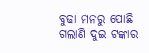ବୁଢା ମନରୁ ପୋଛି ଗଲାଣି ଦୁଇ ଟଙ୍କାର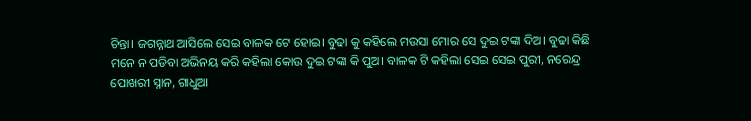ଚିନ୍ତା। ଜଗନ୍ନାଥ ଆସିଲେ ସେଇ ବାଳକ ଟେ ହୋଇ। ବୁଢା କୁ କହିଲେ ମଉସା ମୋର ସେ ଦୁଇ ଟଙ୍କା ଦିଅ। ବୁଢା କିଛି ମନେ ନ ପଡିବା ଅଭିନୟ କରି କହିଲା କୋଉ ଦୁଇ ଟଙ୍କା କି ପୁଅ। ବାଳକ ଟି କହିଲା ସେଇ ସେଇ ପୁରୀ, ନରେନ୍ଦ୍ର ପୋଖରୀ ସ୍ନାନ, ଗାଧୁଆ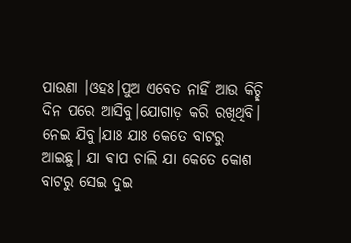ପାଉଣା ।ଓହଃ।ପୁଅ ଏବେତ ନାହିଁ ଆଉ କିଚ୍ଛି ଦିନ ପରେ ଆସିବୁ।ଯୋଗାଡ଼ କରି ରଖିଥିବି। ନେଇ ଯିବୁ।ଯାଃ ଯାଃ କେତେ ବାଟରୁ ଆଇଛୁ। ଯା ଵାପ ଚାଲି ଯା କେତେ କୋଶ ବାଟରୁ ସେଇ ଦୁଇ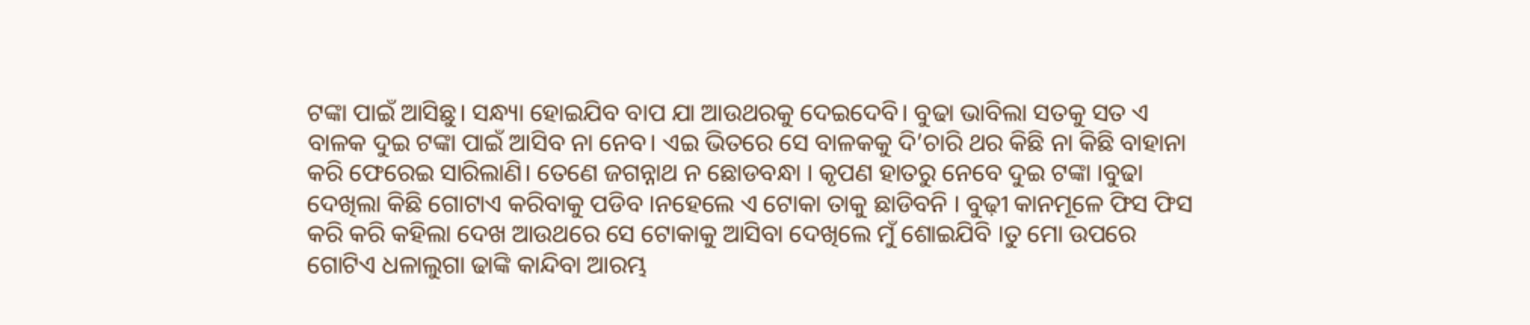ଟଙ୍କା ପାଇଁ ଆସିଛୁ। ସନ୍ଧ୍ୟା ହୋଇଯିବ ବାପ ଯା ଆଉଥରକୁ ଦେଇଦେବି। ବୁଢା ଭାବିଲା ସତକୁ ସତ ଏ ବାଳକ ଦୁଇ ଟଙ୍କା ପାଇଁ ଆସିବ ନା ନେବ। ଏଇ ଭିତରେ ସେ ବାଳକକୁ ଦି’ଚାରି ଥର କିଛି ନା କିଛି ବାହାନା କରି ଫେରେଇ ସାରିଲାଣି। ତେଣେ ଜଗନ୍ନାଥ ନ ଛୋଡବନ୍ଧା । କୃପଣ ହାତରୁ ନେବେ ଦୁଇ ଟଙ୍କା ।ବୁଢା ଦେଖିଲା କିଛି ଗୋଟାଏ କରିବାକୁ ପଡିବ ।ନହେଲେ ଏ ଟୋକା ତାକୁ ଛାଡିବନି । ବୁଢ଼ୀ କାନମୂଳେ ଫିସ ଫିସ କରି କରି କହିଲା ଦେଖ ଆଉଥରେ ସେ ଟୋକାକୁ ଆସିବା ଦେଖିଲେ ମୁଁ ଶୋଇଯିବି ।ତୁ ମୋ ଉପରେ ଗୋଟିଏ ଧଳାଲୁଗା ଢାଙ୍କି କାନ୍ଦିବା ଆରମ୍ଭ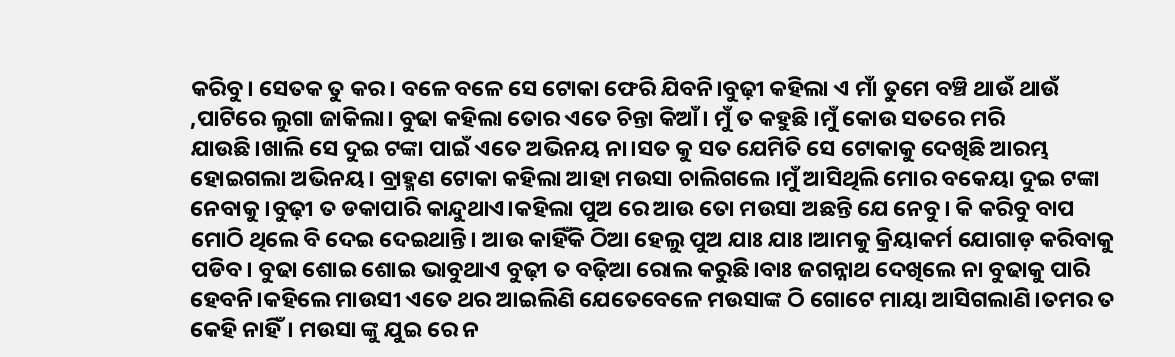କରିବୁ। ସେତକ ତୁ କର। ବଳେ ବଳେ ସେ ଟୋକା ଫେରି ଯିବନି।ବୁଢ଼ୀ କହିଲା ଏ ମାଁ ତୁମେ ବଞ୍ଚି ଥାଉଁ ଥାଉଁ ,ପାଟିରେ ଲୁଗା ଜାକିଲା। ବୁଢା କହିଲା ତୋର ଏତେ ଚିନ୍ତା କିଆଁ। ମୁଁ ତ କହୁଛି ।ମୁଁ କୋଉ ସତରେ ମରି ଯାଉଛି।ଖାଲି ସେ ଦୁଇ ଟଙ୍କା ପାଇଁ ଏତେ ଅଭିନୟ ନା।ସତ କୁ ସତ ଯେମିତି ସେ ଟୋକାକୁ ଦେଖିଛି ଆରମ୍ଭ ହୋଇଗଲା ଅଭିନୟ। ବ୍ରାହ୍ମଣ ଟୋକା କହିଲା ଆହା ମଉସା ଚାଲିଗଲେ ।ମୁଁ ଆସିଥିଲି ମୋର ବକେୟା ଦୁଇ ଟଙ୍କା ନେବାକୁ ।ବୁଢ଼ୀ ତ ଡକାପାରି କାନ୍ଦୁଥାଏ।କହିଲା ପୁଅ ରେ ଆଉ ତୋ ମଉସା ଅଛନ୍ତି ଯେ ନେବୁ। କି କରିବୁ ବାପ ମୋଠି ଥିଲେ ବି ଦେଇ ଦେଇଥାନ୍ତି। ଆଉ କାହିଁକି ଠିଆ ହେଲୁ ପୁଅ ଯାଃ ଯାଃ।ଆମକୁ କ୍ରିୟାକର୍ମ ଯୋଗାଡ଼ କରିବାକୁ ପଡିବ। ବୁଢା ଶୋଇ ଶୋଇ ଭାବୁଥାଏ ବୁଢ଼ୀ ତ ବଢ଼ିଆ ରୋଲ କରୁଛି।ବାଃ ଜଗନ୍ନାଥ ଦେଖିଲେ ନା ବୁଢାକୁ ପାରି ହେବନି।କହିଲେ ମାଉସୀ ଏତେ ଥର ଆଇଲିଣି ଯେତେବେଳେ ମଉସାଙ୍କ ଠି ଗୋଟେ ମାୟା ଆସିଗଲାଣି।ତମର ତ କେହି ନାହିଁ। ମଉସା ଙ୍କୁ ଯୁଇ ରେ ନ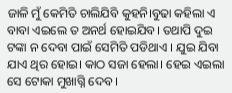ଜାଳି ମୁଁ କେମିତି ଚାଲିଯିବି କୁହନି।ବୁଢା କହିଲା ଏ ବାବା ଏଇଲେ ତ ଅନର୍ଥ ହୋଇଯିବ। ତଥାପି ଦୁଇ ଟଙ୍କା ନ ଦେବା ପାଇଁ ସେମିତି ପଡିଥାଏ । ଯୁଇ ଯିବା ଯାଏ ଥିର ହୋଇ। କାଠ ସଜା ହେଲା। ହେଇ ଏଇଲା ସେ ଟୋକା ମୁଖାଗ୍ନି ଦେବ ।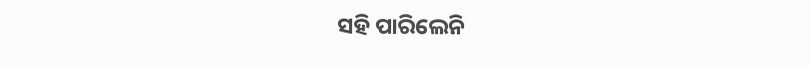ସହି ପାରିଲେନି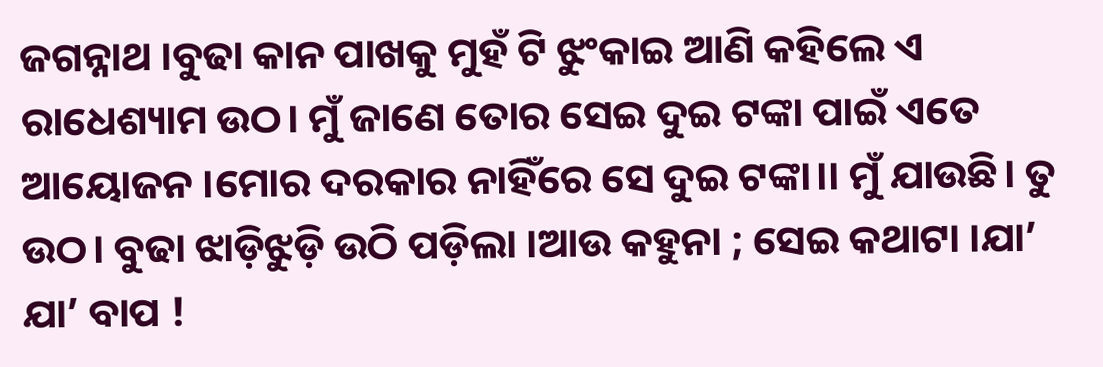ଜଗନ୍ନାଥ ।ବୁଢା କାନ ପାଖକୁ ମୁହଁ ଟି ଝୁଂକାଇ ଆଣି କହିଲେ ଏ ରାଧେଶ୍ୟାମ ଉଠ। ମୁଁ ଜାଣେ ତୋର ସେଇ ଦୁଇ ଟଙ୍କା ପାଇଁ ଏତେ ଆୟୋଜନ ।ମୋର ଦରକାର ନାହିଁରେ ସେ ଦୁଇ ଟଙ୍କା।। ମୁଁ ଯାଉଛି। ତୁ ଉଠ। ବୁଢା ଝାଡ଼ିଝୁଡ଼ି ଉଠି ପଡ଼ିଲା ।ଆଉ କହୁନା ; ସେଇ କଥାଟା ।ଯା’ ଯା’ ବାପ !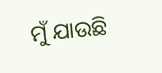ମୁଁ ଯାଉଛି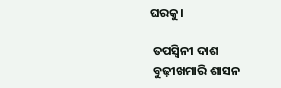ଘରକୁ।

 ତପସ୍ୱିନୀ ଦାଶ
 ବୁଢ଼ୀଖମାରି ଶାସନ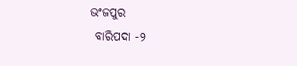ଭଂଜପୁର
 ବାରିପଦା -୨